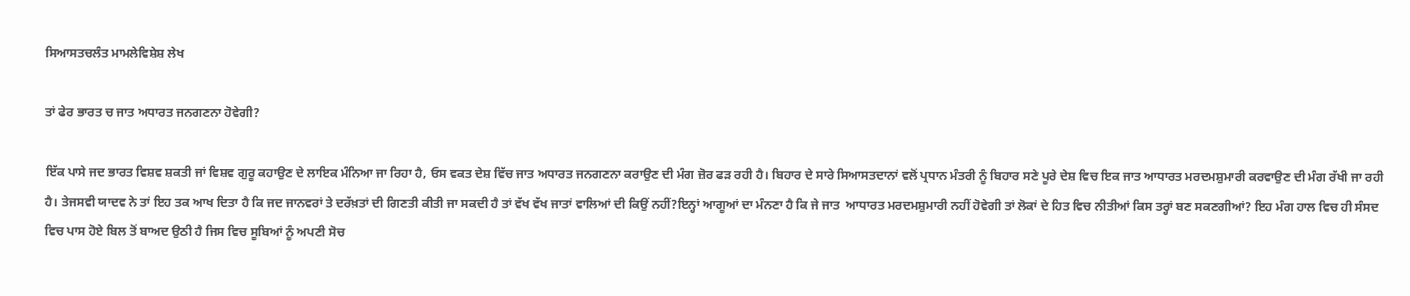ਸਿਆਸਤਚਲੰਤ ਮਾਮਲੇਵਿਸ਼ੇਸ਼ ਲੇਖ

ਤਾਂ ਫੇਰ ਭਾਰਤ ਚ ਜਾਤ ਅਧਾਰਤ ਜਨਗਣਨਾ ਹੋਵੇਗੀ?

ਇੱਕ ਪਾਸੇ ਜਦ ਭਾਰਤ ਵਿਸ਼ਵ ਸ਼ਕਤੀ ਜਾਂ ਵਿਸ਼ਵ ਗੁਰੂ ਕਹਾਉਣ ਦੇ ਲਾਇਕ ਮੰਨਿਆ ਜਾ ਰਿਹਾ ਹੈ, ਓਸ ਵਕਤ ਦੇਸ਼ ਵਿੱਚ ਜਾਤ ਅਧਾਰਤ ਜਨਗਣਨਾ ਕਰਾਉਣ ਦੀ ਮੰਗ ਜ਼ੋਰ ਫੜ ਰਹੀ ਹੈ। ਬਿਹਾਰ ਦੇ ਸਾਰੇ ਸਿਆਸਤਦਾਨਾਂ ਵਲੋਂ ਪ੍ਰਧਾਨ ਮੰਤਰੀ ਨੂੰ ਬਿਹਾਰ ਸਣੇ ਪੂਰੇ ਦੇਸ਼ ਵਿਚ ਇਕ ਜਾਤ ਆਧਾਰਤ ਮਰਦਮਸ਼ੁਮਾਰੀ ਕਰਵਾਉਣ ਦੀ ਮੰਗ ਰੱਖੀ ਜਾ ਰਹੀ ਹੈ। ਤੇਜਸਵੀ ਯਾਦਵ ਨੇ ਤਾਂ ਇਹ ਤਕ ਆਖ ਦਿਤਾ ਹੈ ਕਿ ਜਦ ਜਾਨਵਰਾਂ ਤੇ ਦਰੱਖ਼ਤਾਂ ਦੀ ਗਿਣਤੀ ਕੀਤੀ ਜਾ ਸਕਦੀ ਹੈ ਤਾਂ ਵੱਖ ਵੱਖ ਜਾਤਾਂ ਵਾਲਿਆਂ ਦੀ ਕਿਉਂ ਨਹੀਂ?ਇਨ੍ਹਾਂ ਆਗੂਆਂ ਦਾ ਮੰਨਣਾ ਹੈ ਕਿ ਜੇ ਜਾਤ  ਆਧਾਰਤ ਮਰਦਮਸ਼ੁਮਾਰੀ ਨਹੀਂ ਹੋਵੇਗੀ ਤਾਂ ਲੋਕਾਂ ਦੇ ਹਿਤ ਵਿਚ ਨੀਤੀਆਂ ਕਿਸ ਤਰ੍ਹਾਂ ਬਣ ਸਕਣਗੀਆਂ? ਇਹ ਮੰਗ ਹਾਲ ਵਿਚ ਹੀ ਸੰਸਦ ਵਿਚ ਪਾਸ ਹੋਏ ਬਿਲ ਤੋਂ ਬਾਅਦ ਉਠੀ ਹੈ ਜਿਸ ਵਿਚ ਸੂਬਿਆਂ ਨੂੰ ਅਪਣੀ ਸੋਚ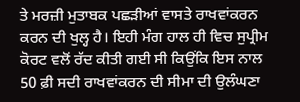ਤੇ ਮਰਜ਼ੀ ਮੁਤਾਬਕ ਪਛੜੀਆਂ ਵਾਸਤੇ ਰਾਖਵਾਂਕਰਨ ਕਰਨ ਦੀ ਖੁਲ੍ਹ ਹੈ। ਇਹੀ ਮੰਗ ਹਾਲ ਹੀ ਵਿਚ ਸੁਪ੍ਰੀਮ ਕੋਰਟ ਵਲੋਂ ਰੱਦ ਕੀਤੀ ਗਈ ਸੀ ਕਿਉਂਕਿ ਇਸ ਨਾਲ 50 ਫ਼ੀ ਸਦੀ ਰਾਖਵਾਂਕਰਨ ਦੀ ਸੀਮਾ ਦੀ ਉਲੰਘਣਾ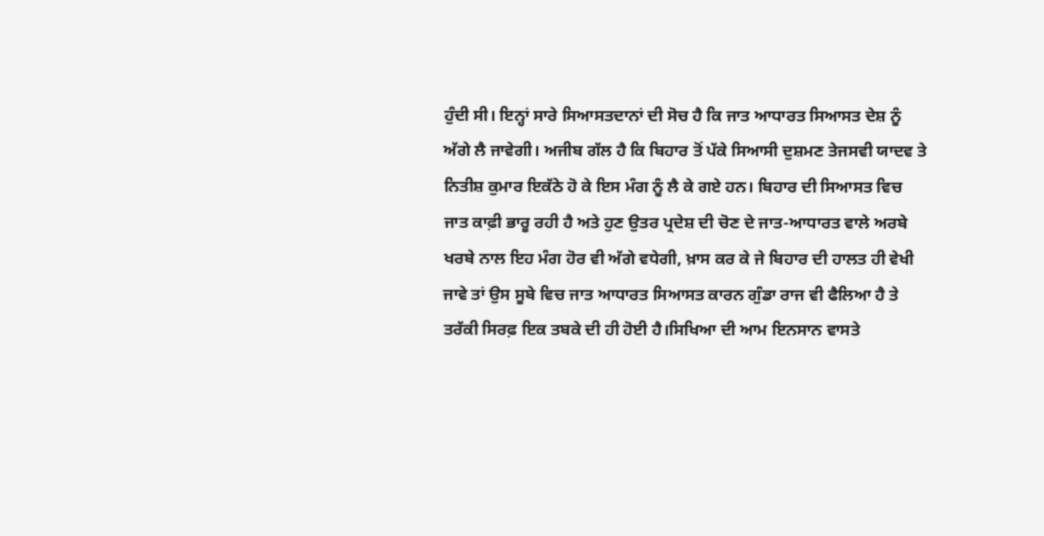ਹੁੰਦੀ ਸੀ। ਇਨ੍ਹਾਂ ਸਾਰੇ ਸਿਆਸਤਦਾਨਾਂ ਦੀ ਸੋਚ ਹੈ ਕਿ ਜਾਤ ਆਧਾਰਤ ਸਿਆਸਤ ਦੇਸ਼ ਨੂੰ ਅੱਗੇ ਲੈ ਜਾਵੇਗੀ। ਅਜੀਬ ਗੱਲ ਹੈ ਕਿ ਬਿਹਾਰ ਤੋਂ ਪੱਕੇ ਸਿਆਸੀ ਦੁਸ਼ਮਣ ਤੇਜਸਵੀ ਯਾਦਵ ਤੇ ਨਿਤੀਸ਼ ਕੁਮਾਰ ਇਕੱਠੇ ਹੋ ਕੇ ਇਸ ਮੰਗ ਨੂੰ ਲੈ ਕੇ ਗਏ ਹਨ। ਬਿਹਾਰ ਦੀ ਸਿਆਸਤ ਵਿਚ ਜਾਤ ਕਾਫ਼ੀ ਭਾਰੂ ਰਹੀ ਹੈ ਅਤੇ ਹੁਣ ਉਤਰ ਪ੍ਰਦੇਸ਼ ਦੀ ਚੋਣ ਦੇ ਜਾਤ-ਆਧਾਰਤ ਵਾਲੇ ਅਰਬੇ ਖਰਬੇ ਨਾਲ ਇਹ ਮੰਗ ਹੋਰ ਵੀ ਅੱਗੇ ਵਧੇਗੀ, ਖ਼ਾਸ ਕਰ ਕੇ ਜੇ ਬਿਹਾਰ ਦੀ ਹਾਲਤ ਹੀ ਵੇਖੀ ਜਾਵੇ ਤਾਂ ਉਸ ਸੂਬੇ ਵਿਚ ਜਾਤ ਆਧਾਰਤ ਸਿਆਸਤ ਕਾਰਨ ਗੁੰਡਾ ਰਾਜ ਵੀ ਫੈਲਿਆ ਹੈ ਤੇ ਤਰੱਕੀ ਸਿਰਫ਼ ਇਕ ਤਬਕੇ ਦੀ ਹੀ ਹੋਈ ਹੈ।ਸਿਖਿਆ ਦੀ ਆਮ ਇਨਸਾਨ ਵਾਸਤੇ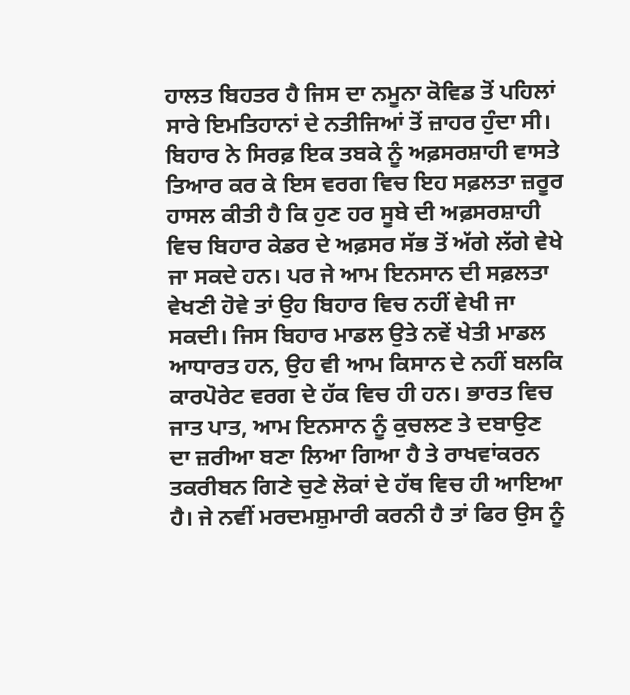ਹਾਲਤ ਬਿਹਤਰ ਹੈ ਜਿਸ ਦਾ ਨਮੂਨਾ ਕੋਵਿਡ ਤੋਂ ਪਹਿਲਾਂ ਸਾਰੇ ਇਮਤਿਹਾਨਾਂ ਦੇ ਨਤੀਜਿਆਂ ਤੋਂ ਜ਼ਾਹਰ ਹੁੰਦਾ ਸੀ। ਬਿਹਾਰ ਨੇ ਸਿਰਫ਼ ਇਕ ਤਬਕੇ ਨੂੰ ਅਫ਼ਸਰਸ਼ਾਹੀ ਵਾਸਤੇ ਤਿਆਰ ਕਰ ਕੇ ਇਸ ਵਰਗ ਵਿਚ ਇਹ ਸਫ਼ਲਤਾ ਜ਼ਰੂਰ ਹਾਸਲ ਕੀਤੀ ਹੈ ਕਿ ਹੁਣ ਹਰ ਸੂਬੇ ਦੀ ਅਫ਼ਸਰਸ਼ਾਹੀ ਵਿਚ ਬਿਹਾਰ ਕੇਡਰ ਦੇ ਅਫ਼ਸਰ ਸੱਭ ਤੋਂ ਅੱਗੇ ਲੱਗੇ ਵੇਖੇ ਜਾ ਸਕਦੇ ਹਨ। ਪਰ ਜੇ ਆਮ ਇਨਸਾਨ ਦੀ ਸਫ਼ਲਤਾ ਵੇਖਣੀ ਹੋਵੇ ਤਾਂ ਉਹ ਬਿਹਾਰ ਵਿਚ ਨਹੀਂ ਵੇਖੀ ਜਾ ਸਕਦੀ। ਜਿਸ ਬਿਹਾਰ ਮਾਡਲ ਉਤੇ ਨਵੇਂ ਖੇਤੀ ਮਾਡਲ ਆਧਾਰਤ ਹਨ, ਉਹ ਵੀ ਆਮ ਕਿਸਾਨ ਦੇ ਨਹੀਂ ਬਲਕਿ ਕਾਰਪੋਰੇਟ ਵਰਗ ਦੇ ਹੱਕ ਵਿਚ ਹੀ ਹਨ। ਭਾਰਤ ਵਿਚ ਜਾਤ ਪਾਤ, ਆਮ ਇਨਸਾਨ ਨੂੰ ਕੁਚਲਣ ਤੇ ਦਬਾਉਣ ਦਾ ਜ਼ਰੀਆ ਬਣਾ ਲਿਆ ਗਿਆ ਹੈ ਤੇ ਰਾਖਵਾਂਕਰਨ ਤਕਰੀਬਨ ਗਿਣੇ ਚੁਣੇ ਲੋਕਾਂ ਦੇ ਹੱਥ ਵਿਚ ਹੀ ਆਇਆ ਹੈ। ਜੇ ਨਵੀਂ ਮਰਦਮਸ਼ੁਮਾਰੀ ਕਰਨੀ ਹੈ ਤਾਂ ਫਿਰ ਉਸ ਨੂੰ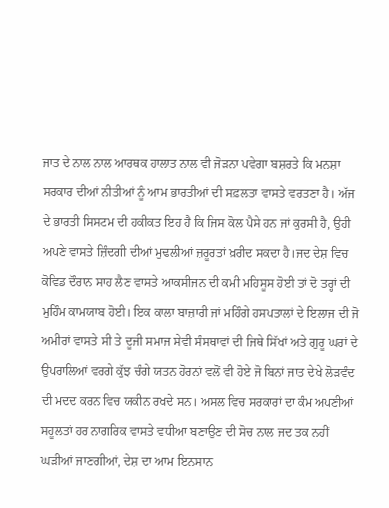ਜਾਤ ਦੇ ਨਾਲ ਨਾਲ ਆਰਥਕ ਹਾਲਾਤ ਨਾਲ ਵੀ ਜੋੜਨਾ ਪਵੇਗਾ ਬਸ਼ਰਤੇ ਕਿ ਮਨਸ਼ਾ ਸਰਕਾਰ ਦੀਆਂ ਨੀਤੀਆਂ ਨੂੰ ਆਮ ਭਾਰਤੀਆਂ ਦੀ ਸਫ਼ਲਤਾ ਵਾਸਤੇ ਵਰਤਣਾ ਹੈ। ਅੱਜ ਦੇ ਭਾਰਤੀ ਸਿਸਟਮ ਦੀ ਹਕੀਕਤ ਇਹ ਹੈ ਕਿ ਜਿਸ ਕੋਲ ਪੈਸੇ ਹਨ ਜਾਂ ਕੁਰਸੀ ਹੈ, ਉਹੀ ਅਪਣੇ ਵਾਸਤੇ ਜ਼ਿੰਦਗੀ ਦੀਆਂ ਮੁਢਲੀਆਂ ਜ਼ਰੂਰਤਾਂ ਖ਼ਰੀਦ ਸਕਦਾ ਹੈ।ਜਦ ਦੇਸ਼ ਵਿਚ ਕੋਵਿਡ ਦੌਰਾਨ ਸਾਹ ਲੈਣ ਵਾਸਤੇ ਆਕਸੀਜਨ ਦੀ ਕਮੀ ਮਹਿਸੂਸ ਹੋਈ ਤਾਂ ਦੋ ਤਰ੍ਹਾਂ ਦੀ ਮੁਹਿੰਮ ਕਾਮਯਾਬ ਹੋਈ। ਇਕ ਕਾਲਾ ਬਾਜ਼ਾਰੀ ਜਾਂ ਮਹਿੰਗੇ ਹਸਪਤਾਲਾਂ ਦੇ ਇਲਾਜ ਦੀ ਜੋ ਅਮੀਰਾਂ ਵਾਸਤੇ ਸੀ ਤੇ ਦੂਜੀ ਸਮਾਜ ਸੇਵੀ ਸੰਸਥਾਵਾਂ ਦੀ ਜਿਥੇ ਸਿੱਖਾਂ ਅਤੇ ਗੁਰੂ ਘਰਾਂ ਦੇ ਉਪਰਾਲਿਆਂ ਵਰਗੇ ਕੁੱਝ ਚੰਗੇ ਯਤਨ ਹੋਰਨਾਂ ਵਲੋਂ ਵੀ ਹੋਏ ਜੋ ਬਿਨਾਂ ਜਾਤ ਦੇਖੇ ਲੋੜਵੰਦ ਦੀ ਮਦਦ ਕਰਨ ਵਿਚ ਯਕੀਨ ਰਖਦੇ ਸਨ। ਅਸਲ ਵਿਚ ਸਰਕਾਰਾਂ ਦਾ ਕੰਮ ਅਪਣੀਆਂ ਸਹੂਲਤਾਂ ਹਰ ਨਾਗਰਿਕ ਵਾਸਤੇ ਵਧੀਆ ਬਣਾਉਣ ਦੀ ਸੋਚ ਨਾਲ ਜਦ ਤਕ ਨਹੀਂ ਘੜੀਆਂ ਜਾਣਗੀਆਂ, ਦੇਸ਼ ਦਾ ਆਮ ਇਨਸਾਨ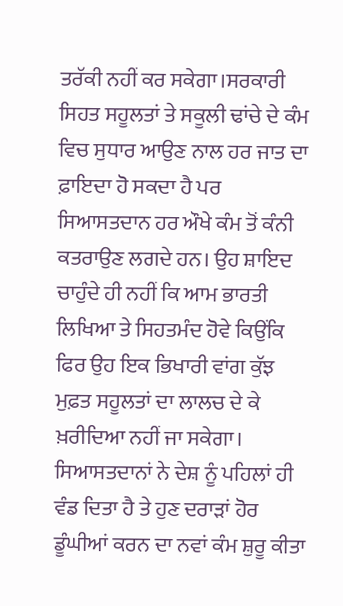ਤਰੱਕੀ ਨਹੀਂ ਕਰ ਸਕੇਗਾ।ਸਰਕਾਰੀ ਸਿਹਤ ਸਹੂਲਤਾਂ ਤੇ ਸਕੂਲੀ ਢਾਂਚੇ ਦੇ ਕੰਮ ਵਿਚ ਸੁਧਾਰ ਆਉਣ ਨਾਲ ਹਰ ਜਾਤ ਦਾ ਫ਼ਾਇਦਾ ਹੋ ਸਕਦਾ ਹੈ ਪਰ ਸਿਆਸਤਦਾਨ ਹਰ ਔਖੇ ਕੰਮ ਤੋਂ ਕੰਨੀ ਕਤਰਾਉਣ ਲਗਦੇ ਹਨ। ਉਹ ਸ਼ਾਇਦ ਚਾਹੁੰਦੇ ਹੀ ਨਹੀਂ ਕਿ ਆਮ ਭਾਰਤੀ ਲਿਖਿਆ ਤੇ ਸਿਹਤਮੰਦ ਹੋਵੇ ਕਿਉਂਕਿ ਫਿਰ ਉਹ ਇਕ ਭਿਖਾਰੀ ਵਾਂਗ ਕੁੱਝ ਮੁਫ਼ਤ ਸਹੂਲਤਾਂ ਦਾ ਲਾਲਚ ਦੇ ਕੇ ਖ਼ਰੀਦਿਆ ਨਹੀਂ ਜਾ ਸਕੇਗਾ। ਸਿਆਸਤਦਾਨਾਂ ਨੇ ਦੇਸ਼ ਨੂੰ ਪਹਿਲਾਂ ਹੀ ਵੰਡ ਦਿਤਾ ਹੈ ਤੇ ਹੁਣ ਦਰਾੜਾਂ ਹੋਰ ਡੂੰਘੀਆਂ ਕਰਨ ਦਾ ਨਵਾਂ ਕੰਮ ਸ਼ੁਰੂ ਕੀਤਾ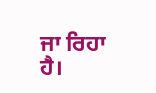ਜਾ ਰਿਹਾ ਹੈ।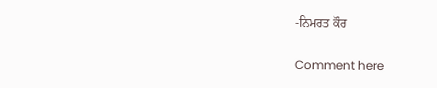-ਨਿਮਰਤ ਕੌਰ

Comment here